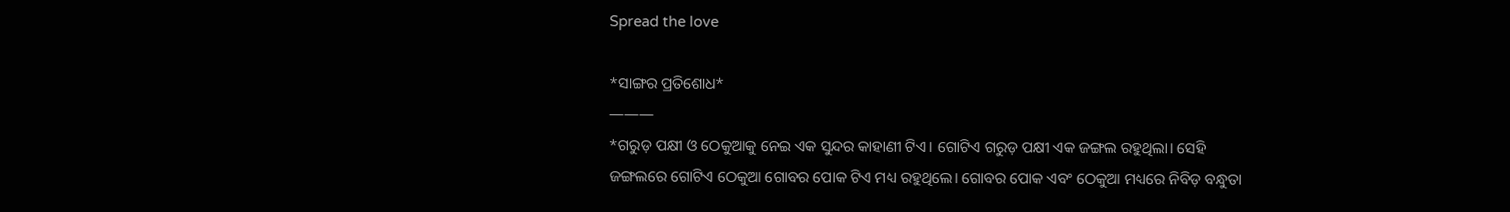Spread the love

*ସାଙ୍ଗର ପ୍ରତିଶୋଧ*
———
*ଗରୁଡ଼ ପକ୍ଷୀ ଓ ଠେକୁଆକୁ ନେଇ ଏକ ସୁନ୍ଦର କାହାଣୀ ଟିଏ। ଗୋଟିଏ ଗରୁଡ଼ ପକ୍ଷୀ ଏକ ଜଙ୍ଗଲ ରହୁଥିଲା। ସେହି ଜଙ୍ଗଲରେ ଗୋଟିଏ ଠେକୁଆ ଗୋବର ପୋକ ଟିଏ ମଧ୍ୟ ରହୁଥିଲେ। ଗୋବର ପୋକ ଏବଂ ଠେକୁଆ ମଧ୍ୟରେ ନିବିଡ଼ ବନ୍ଧୁତା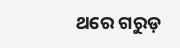ଥରେ ଗରୁଡ଼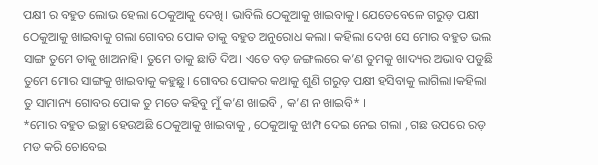ପକ୍ଷୀ ର ବହୁତ ଲୋଭ ହେଲା ଠେକୁଆକୁ ଦେଖି। ଭାବିଲି ଠେକୁଆକୁ ଖାଇବାକୁ। ଯେତେବେଳେ ଗରୁଡ଼ ପକ୍ଷୀ ଠେକୁଆକୁ ଖାଇବାକୁ ଗଲା ଗୋବର ପୋକ ତାକୁ ବହୁତ ଅନୁରୋଧ କଲା। କହିଲା ଦେଖ ସେ ମୋର ବହୁତ ଭଲ ସାଙ୍ଗ ତୁମେ ତାକୁ ଖାଅନାହି। ତୁମେ ତାକୁ ଛାଡି ଦିଅ। ଏତେ ବଡ଼ ଜଙ୍ଗଲରେ କ’ଣ ତୁମକୁ ଖାଦ୍ୟର ଅଭାବ ପଡୁଛି ତୁମେ ମୋର ସାଙ୍ଗକୁ ଖାଇବାକୁ କହୁଛୁ। ଗୋବର ପୋକର କଥାକୁ ଶୁଣି ଗରୁଡ଼ ପକ୍ଷୀ ହସିବାକୁ ଲାଗିଲା।କହିଲା ତୁ ସାମାନ୍ୟ ଗୋବର ପୋକ ତୁ ମତେ କହିବୁ ମୁଁ କ’ଣ ଖାଇବି , କ’ଣ ନ ଖାଇବି* ।
*ମୋର ବହୁତ ଇଚ୍ଛା ହେଉଅଛି ଠେକୁଆକୁ ଖାଇବାକୁ , ଠେକୁଆକୁ ଝାମ୍ପ ଦେଇ ନେଇ ଗଲା , ଗଛ ଉପରେ ରଡ଼ ମଡ କରି ଚୋବେଇ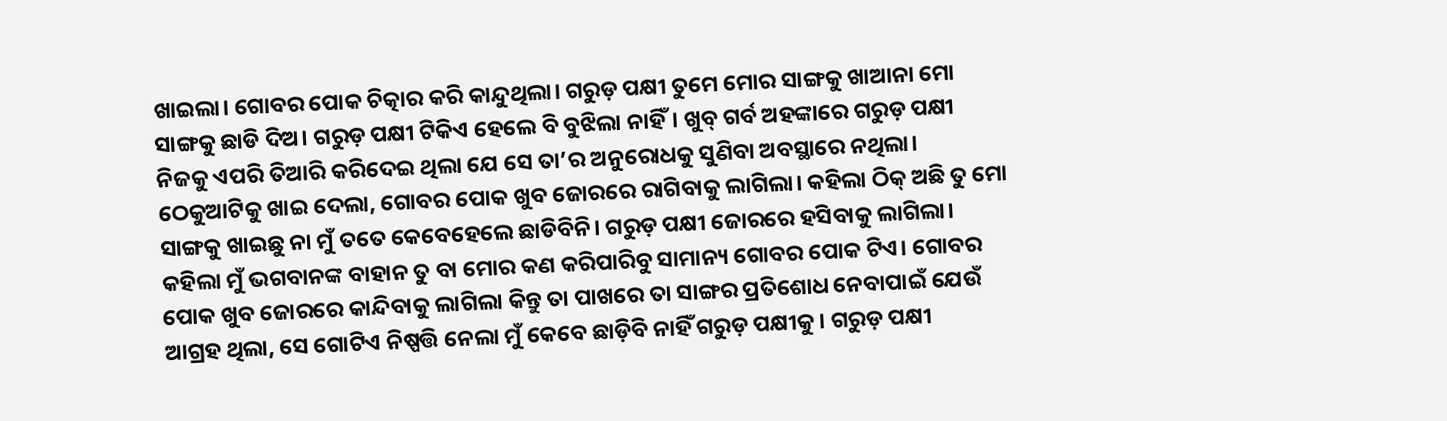ଖାଇଲା। ଗୋବର ପୋକ ଚିତ୍କାର କରି କାନ୍ଦୁଥିଲା। ଗରୁଡ଼ ପକ୍ଷୀ ତୁମେ ମୋର ସାଙ୍ଗକୁ ଖାଆନା ମୋ ସାଙ୍ଗକୁ ଛାଡି ଦିଅ। ଗରୁଡ଼ ପକ୍ଷୀ ଟିକିଏ ହେଲେ ବି ବୁଝିଲା ନାହିଁ। ଖୁବ୍ ଗର୍ବ ଅହଙ୍କାରେ ଗରୁଡ଼ ପକ୍ଷୀ ନିଜକୁ ଏପରି ତିଆରି କରିଦେଇ ଥିଲା ଯେ ସେ ତା’ର ଅନୁରୋଧକୁ ସୁଣିବା ଅବସ୍ଥାରେ ନଥିଲା। ଠେକୁଆଟିକୁ ଖାଇ ଦେଲା, ଗୋବର ପୋକ ଖୁବ ଜୋରରେ ରାଗିବାକୁ ଲାଗିଲା। କହିଲା ଠିକ୍ ଅଛି ତୁ ମୋ ସାଙ୍ଗକୁ ଖାଇଛୁ ନା ମୁଁ ତତେ କେବେହେଲେ ଛାଡିବିନି। ଗରୁଡ଼ ପକ୍ଷୀ ଜୋରରେ ହସିବାକୁ ଲାଗିଲା। କହିଲା ମୁଁ ଭଗବାନଙ୍କ ବାହାନ ତୁ ବା ମୋର କଣ କରିପାରିବୁ ସାମାନ୍ୟ ଗୋବର ପୋକ ଟିଏ। ଗୋବର ପୋକ ଖୁବ ଜୋରରେ କାନ୍ଦିବାକୁ ଲାଗିଲା କିନ୍ତୁ ତା ପାଖରେ ତା ସାଙ୍ଗର ପ୍ରତିଶୋଧ ନେବାପାଇଁ ଯେଉଁ ଆଗ୍ରହ ଥିଲା, ସେ ଗୋଟିଏ ନିଷ୍ପତ୍ତି ନେଲା ମୁଁ କେବେ ଛାଡ଼ିବି ନାହିଁ ଗରୁଡ଼ ପକ୍ଷୀକୁ। ଗରୁଡ଼ ପକ୍ଷୀ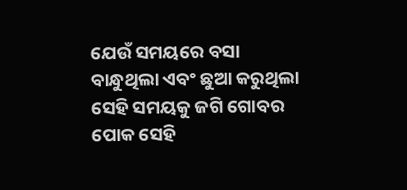ଯେଉଁ ସମୟରେ ବସା ବାନ୍ଧୁଥିଲା ଏବଂ ଛୁଆ କରୁଥିଲା ସେହି ସମୟକୁ ଜଗି ଗୋବର ପୋକ ସେହି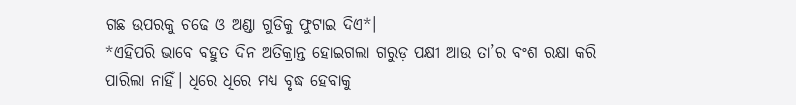ଗଛ ଉପରକୁ ଚଢେ ଓ ଅଣ୍ଡା ଗୁଡିକୁ ଫୁଟାଇ ଦିଏ*।
*ଏହିପରି ଭାବେ ବହୁତ ଦିନ ଅତିକ୍ରାନ୍ତ ହୋଇଗଲା ଗରୁଡ଼ ପକ୍ଷୀ ଆଉ ତା’ର ବଂଶ ରକ୍ଷା କରି ପାରିଲା ନାହିଁ। ଧିରେ ଧିରେ ମଧ୍ୟ ବୃଦ୍ଧ ହେବାକୁ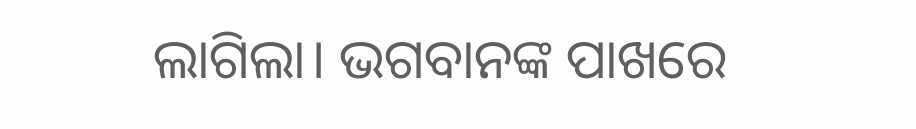ଲାଗିଲା। ଭଗବାନଙ୍କ ପାଖରେ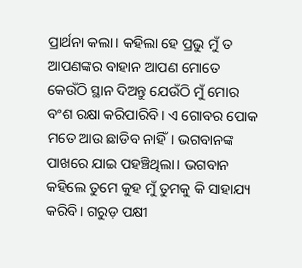ପ୍ରାର୍ଥନା କଲା। କହିଲା ହେ ପ୍ରଭୁ ମୁଁ ତ ଆପଣଙ୍କର ବାହାନ ଆପଣ ମୋତେ କେଉଁଠି ସ୍ଥାନ ଦିଅନ୍ତୁ ଯେଉଁଠି ମୁଁ ମୋର ବଂଶ ରକ୍ଷା କରିପାରିବି। ଏ ଗୋବର ପୋକ ମତେ ଆଉ ଛାଡିବ ନାହିଁ। ଭଗବାନଙ୍କ ପାଖରେ ଯାଇ ପହଞ୍ଚିଥିଲା। ଭଗବାନ କହିଲେ ତୁମେ କୁହ ମୁଁ ତୁମକୁ କି ସାହାଯ୍ୟ କରିବି। ଗରୁଡ଼ ପକ୍ଷୀ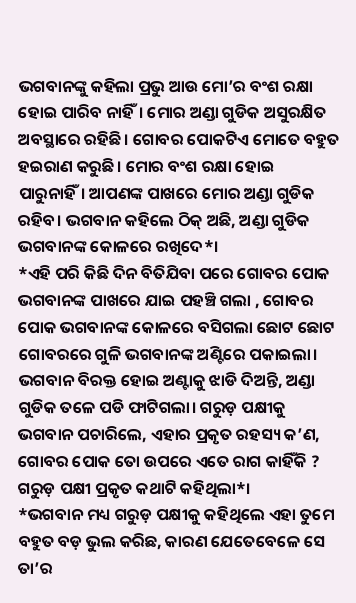ଭଗବାନଙ୍କୁ କହିଲା ପ୍ରଭୁ ଆଉ ମୋ’ର ବଂଶ ରକ୍ଷା ହୋଇ ପାରିବ ନାହିଁ। ମୋର ଅଣ୍ଡା ଗୁଡିକ ଅସୁରକ୍ଷିତ ଅବସ୍ଥାରେ ରହିଛି। ଗୋବର ପୋକଟିଏ ମୋତେ ବହୁତ ହଇରାଣ କରୁଛି। ମୋର ବଂଶ ରକ୍ଷା ହୋଇ ପାରୁନାହିଁ। ଆପଣଙ୍କ ପାଖରେ ମୋର ଅଣ୍ଡା ଗୁଡିକ ରହିବ। ଭଗବାନ କହିଲେ ଠିକ୍ ଅଛି, ଅଣ୍ଡା ଗୁଡିକ ଭଗବାନଙ୍କ କୋଳରେ ରଖିଦେ*।
*ଏହି ପରି କିଛି ଦିନ ବିତିଯିବା ପରେ ଗୋବର ପୋକ ଭଗବାନଙ୍କ ପାଖରେ ଯାଇ ପହଞ୍ଚି ଗଲା , ଗୋବର ପୋକ ଭଗବାନଙ୍କ କୋଳରେ ବସିଗଲା ଛୋଟ ଛୋଟ ଗୋବରରେ ଗୁଳି ଭଗବାନଙ୍କ ଅଣ୍ଟିରେ ପକାଇଲା। ଭଗବାନ ବିରକ୍ତ ହୋଇ ଅଣ୍ଟାକୁ ଝାଡି ଦିଅନ୍ତି, ଅଣ୍ଡା ଗୁଡିକ ତଳେ ପଡି ଫାଟିଗଲା। ଗରୁଡ଼ ପକ୍ଷୀକୁ ଭଗବାନ ପଚାରିଲେ, ଏହାର ପ୍ରକୃତ ରହସ୍ୟ କ’ଣ, ଗୋବର ପୋକ ତୋ ଉପରେ ଏତେ ରାଗ କାହିଁକି ? ଗରୁଡ଼ ପକ୍ଷୀ ପ୍ରକୃତ କଥାଟି କହିଥିଲା*।
*ଭଗବାନ ମଧ୍ୟ ଗରୁଡ଼ ପକ୍ଷୀକୁ କହିଥିଲେ ଏହା ତୁମେ ବହୁତ ବଡ଼ ଭୁଲ କରିଛ, କାରଣ ଯେତେବେଳେ ସେ ତା’ର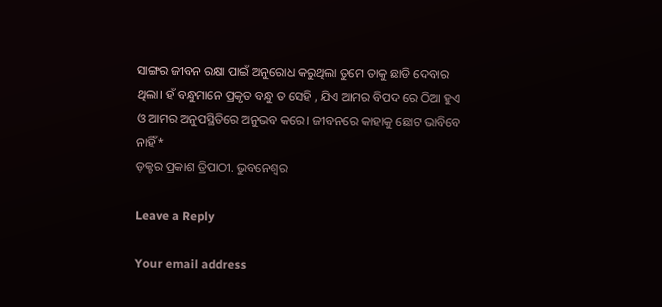ସାଙ୍ଗର ଜୀବନ ରକ୍ଷା ପାଇଁ ଅନୁରୋଧ କରୁଥିଲା ତୁମେ ତାକୁ ଛାଡି ଦେବାର ଥିଲା। ହଁ ବନ୍ଧୁମାନେ ପ୍ରକୃତ ବନ୍ଧୁ ତ ସେହି , ଯିଏ ଆମର ବିପଦ ରେ ଠିଆ ହୁଏ ଓ ଆମର ଅନୁପସ୍ଥିତିରେ ଅନୁଭବ କରେ। ଜୀବନରେ କାହାକୁ ଛୋଟ ଭାବିବେ ନାହିଁ*
ଡ଼କ୍ଟର ପ୍ରକାଶ ତ୍ରିପାଠୀ. ଭୁବନେଶ୍ୱର

Leave a Reply

Your email address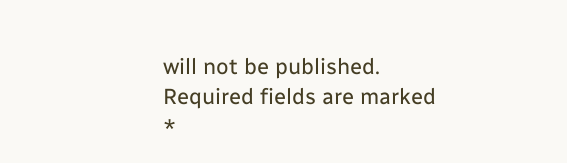will not be published. Required fields are marked *